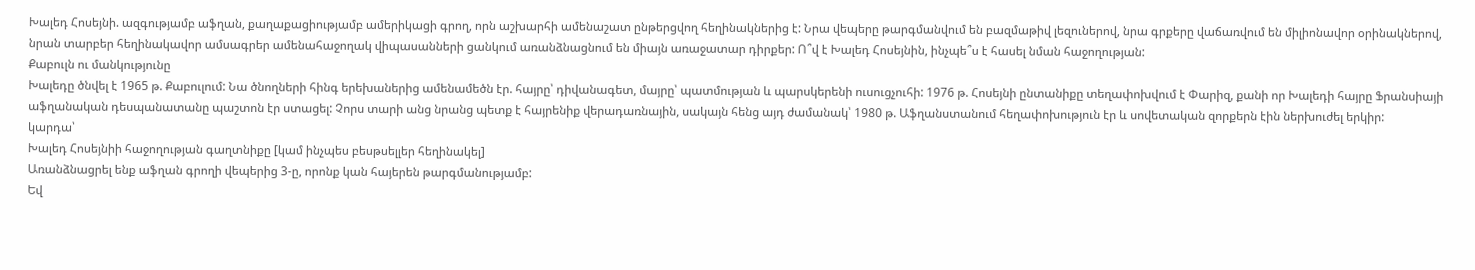Խալեդ Հոսեյնի. ազգությամբ աֆղան, քաղաքացիությամբ ամերիկացի գրող, որն աշխարհի ամենաշատ ընթերցվող հեղինակներից է: Նրա վեպերը թարգմանվում են բազմաթիվ լեզուներով, նրա գրքերը վաճառվում են միլիոնավոր օրինակներով, նրան տարբեր հեղինակավոր ամսագրեր ամենահաջողակ վիպասանների ցանկում առանձնացնում են միայն առաջատար դիրքեր: Ո՞վ է Խալեդ Հոսեյնին, ինչպե՞ս է հասել նման հաջողության:
Քաբուլն ու մանկությունը
Խալեդը ծնվել է 1965 թ. Քաբուլում: Նա ծնողների հինգ երեխաներից ամենամեծն էր. հայրը՝ դիվանագետ, մայրը՝ պատմության և պարսկերենի ուսուցչուհի: 1976 թ. Հոսեյնի ընտանիքը տեղափոխվում է Փարիզ, քանի որ Խալեդի հայրը Ֆրանսիայի աֆղանական դեսպանատանը պաշտոն էր ստացել: Չորս տարի անց նրանց պետք է հայրենիք վերադառնային, սակայն հենց այդ ժամանակ՝ 1980 թ. Աֆղանստանում հեղափոխություն էր և սովետական զորքերն էին ներխուժել երկիր:
կարդա՝
Խալեդ Հոսեյնիի հաջողության գաղտնիքը [կամ ինչպես բեսթսելլեր հեղինակել]
Առանձնացրել ենք աֆղան գրողի վեպերից 3-ը, որոնք կան հայերեն թարգմանությամբ:
Եվ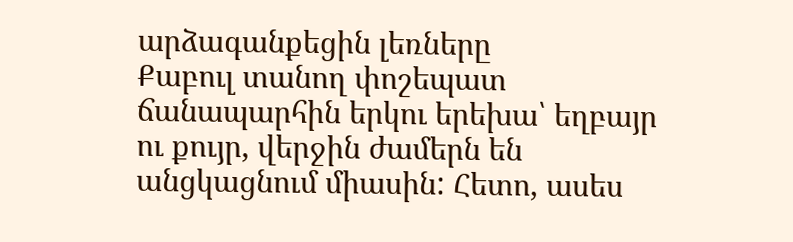արձագանքեցին լեռները
Քաբուլ տանող փոշեպատ ճանապարհին երկու երեխա՝ եղբայր ու քույր, վերջին ժամերն են անցկացնում միասին: Հետո, ասես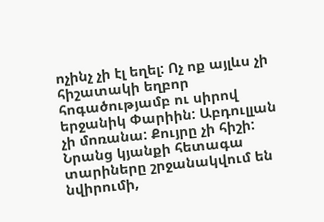ոչինչ չի էլ եղել: Ոչ ոք այլևս չի հիշատակի եղբոր հոգածությամբ ու սիրով երջանիկ Փարիին: Աբդուլլան չի մոռանա: Քույրը չի հիշի:
Նրանց կյանքի հետագա տարիները շրջանակվում են նվիրումի,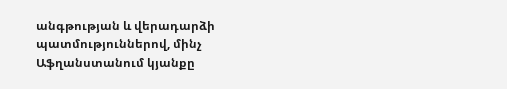անգթության և վերադարձի պատմություններով, մինչ Աֆղանստանում կյանքը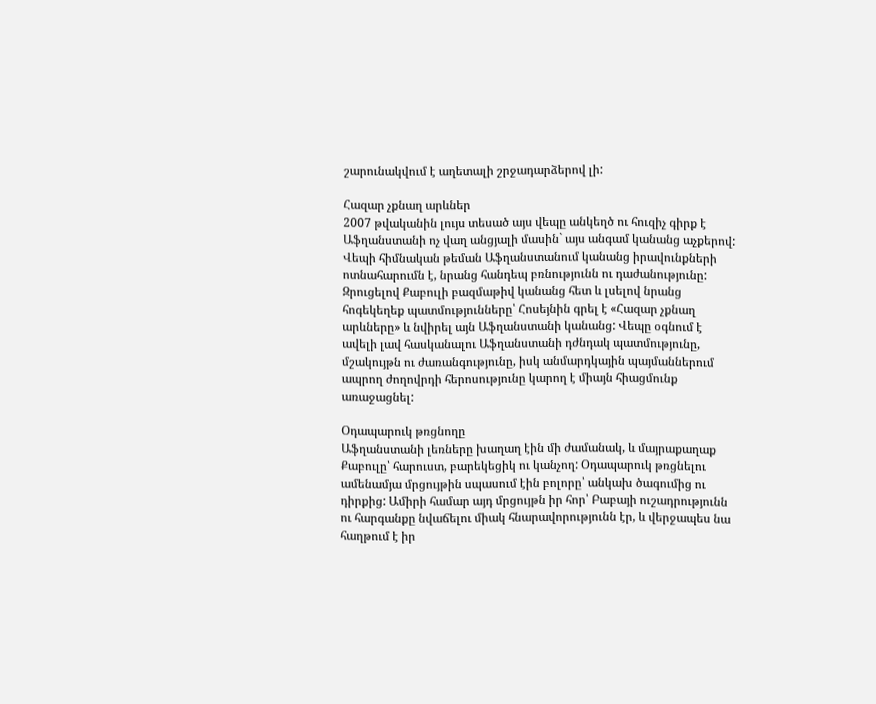շարունակվում է աղետալի շրջադարձերով լի:

Հազար չքնաղ արևներ
2007 թվականին լույս տեսած այս վեպը անկեղծ ու հուզիչ գիրք է Աֆղանստանի ոչ վաղ անցյալի մասին` այս անգամ կանանց աչքերով: Վեպի հիմնական թեման Աֆղանստանում կանանց իրավունքների ոտնահարումն է, նրանց հանդեպ բռնությունն ու դաժանությունը: Զրուցելով Քաբուլի բազմաթիվ կանանց հետ և լսելով նրանց հոգեկեղեք պատմությունները՝ Հոսեյնին գրել է «Հազար չքնաղ արևները» և նվիրել այն Աֆղանստանի կանանց: Վեպը օգնում է ավելի լավ հասկանալու Աֆղանստանի դժնդակ պատմությունը, մշակույթն ու ժառանգությունը, իսկ անմարդկային պայմաններում ապրող ժողովրդի հերոսությունը կարող է միայն հիացմունք առաջացնել:

Օդապարուկ թռցնողը
Աֆղանստանի լեռները խաղաղ էին մի ժամանակ, և մայրաքաղաք Քաբուլը՝ հարուստ, բարեկեցիկ ու կանչող: Օդապարուկ թռցնելու ամենամյա մրցույթին սպասում էին բոլորը՝ անկախ ծագումից ու դիրքից: Ամիրի համար այդ մրցույթն իր հոր՝ Բաբայի ուշադրությունն ու հարգանքը նվաճելու միակ հնարավորությունն էր, և վերջապես նա հաղթում է իր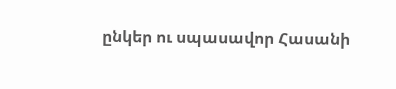ընկեր ու սպասավոր Հասանի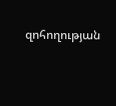զոհողության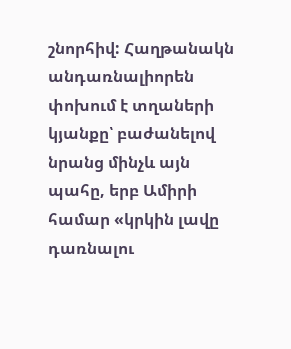շնորհիվ: Հաղթանակն անդառնալիորեն փոխում է տղաների կյանքը՝ բաժանելով նրանց մինչև այն պահը, երբ Ամիրի համար «կրկին լավը դառնալու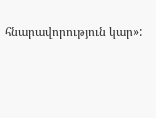հնարավորություն կար»: